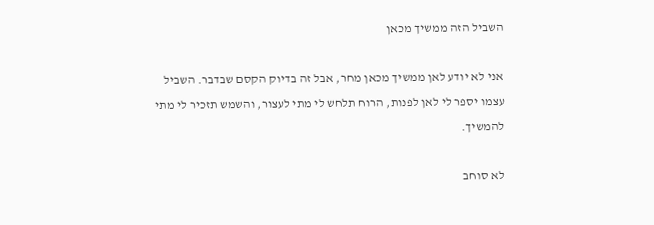השביל הזה ממשיך מכאן

אני לא יודע לאן ממשיך מכאן מחר, אבל זה בדיוק הקסם שבדבר. השביל עצמו יספר לי לאן לפנות, הרוח תלחש לי מתי לעצור, והשמש תזכיר לי מתי להמשיך.

לא סוחב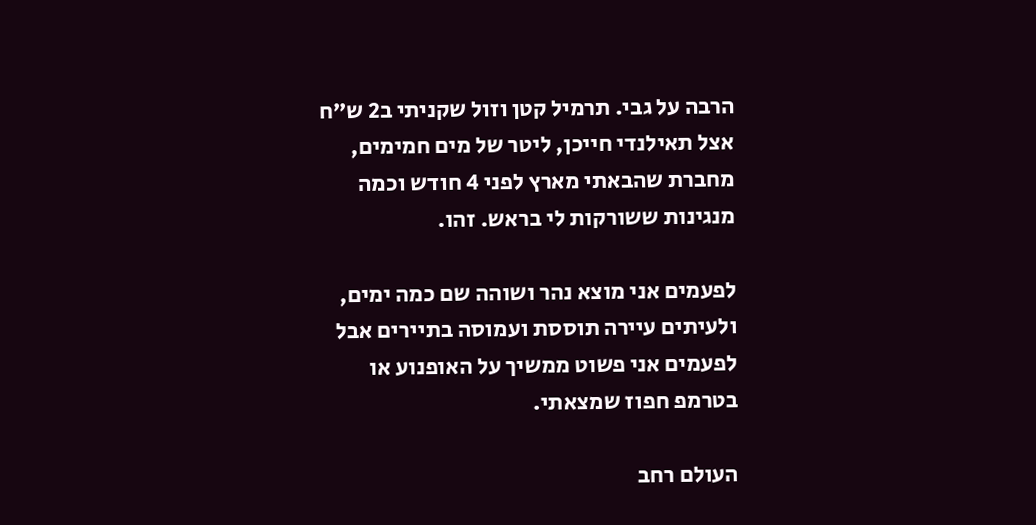הרבה על גבי. תרמיל קטן וזול שקניתי ב2 ש”ח אצל תאילנדי חייכן, ליטר של מים חמימים, מחברת שהבאתי מארץ לפני 4 חודש וכמה מנגינות ששורקות לי בראש. זהו.

לפעמים אני מוצא נהר ושוהה שם כמה ימים, ולעיתים עיירה תוססת ועמוסה בתיירים אבל לפעמים אני פשוט ממשיך על האופנוע או בטרמפ חפוז שמצאתי.

העולם רחב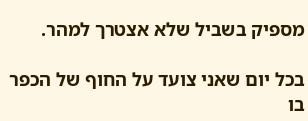מספיק בשביל שלא אצטרך למהר.

בכל יום שאני צועד על החוף של הכפר בו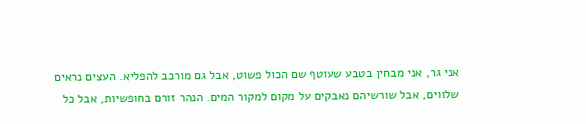אני גר, אני מבחין בטבע שעוטף שם הכול פשוט, אבל גם מורכב להפליא. העצים נראים שלווים, אבל שורשיהם נאבקים על מקום למקור המים. הנהר זורם בחופשיות, אבל כל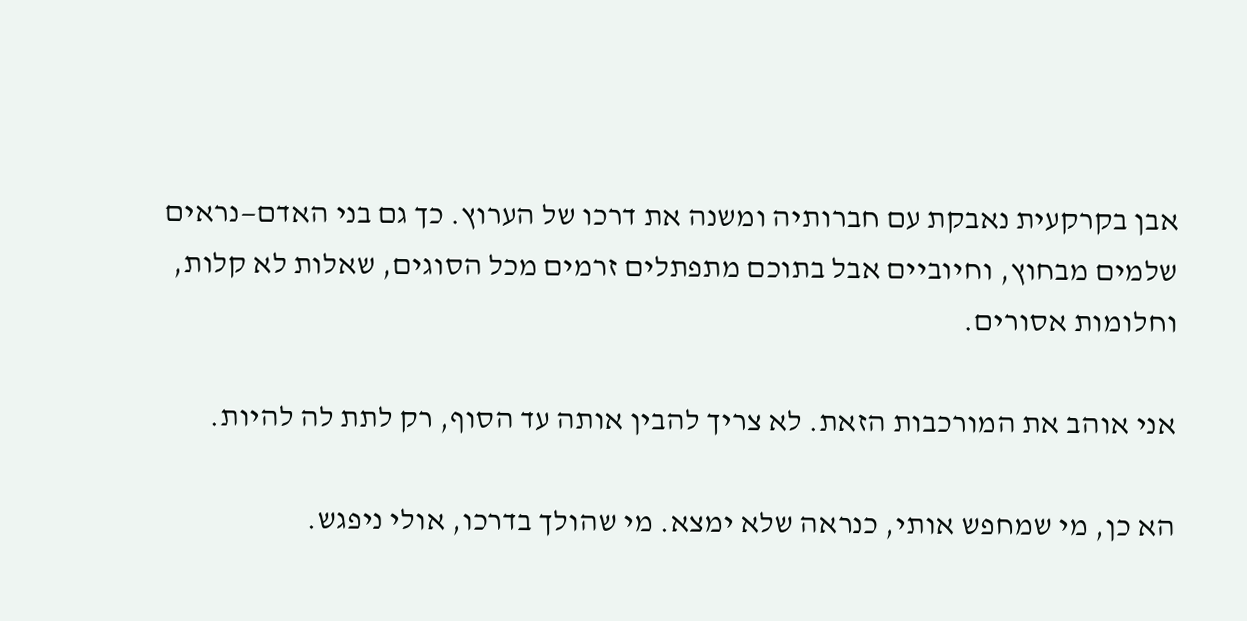אבן בקרקעית נאבקת עם חברותיה ומשנה את דרכו של הערוץ. כך גם בני האדם—נראים שלמים מבחוץ, וחיוביים אבל בתוכם מתפתלים זרמים מכל הסוגים, שאלות לא קלות, וחלומות אסורים.

אני אוהב את המורכבות הזאת. לא צריך להבין אותה עד הסוף, רק לתת לה להיות.

הא כן, מי שמחפש אותי, כנראה שלא ימצא. מי שהולך בדרכו, אולי ניפגש.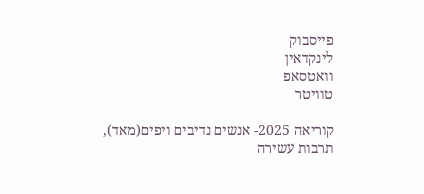פייסבוק
לינקדאין
וואטסאפ
טוויטר

קוריאה 2025- אנשים נדיבים ויפים(מאד), תרבות עשירה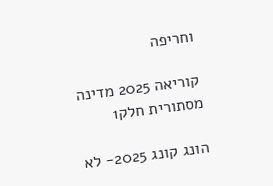וחריפה

קוריאה 2025 מדינה מסתורית חלק1

הונג קונג 2025- לא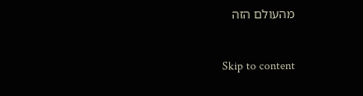מהעולם הזה

Skip to content